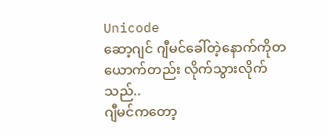Unicode
ဆော့ဂျင် ဂျီမင်ခေါ်တဲ့နောက်ကိုတယောက်တည်း လိုက်သွားလိုက်သည်..
ဂျီမင်ကတော့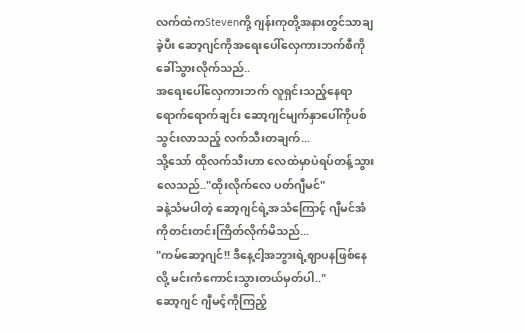လက်ထဲကStevenကို့ ဂျန်းကုတို့အနားတွင်သာချခဲ့ပီး ဆော့ဂျင်ကိုအရေးပေါ်လှေကားဘက်စီကို ခေါ်သွားလိုက်သည်..
အရေးပေါ်လှေကားဘက် လူရှင်းသည့်နေရာရောက်ရောက်ချင်း ဆော့ဂျင်မျက်နှာပေါ်ကိုပစ်သွင်းလာသည့် လက်သီးတချက်...
သို့သော် ထိုလက်သီးဟာ လေထဲမှာပဲရပ်တန့်သွားလေသည်.."ထိုးလိုက်လေ ပတ်ဂျီမင်"
ခနဲ့သံမပါတဲ့ ဆော့ဂျင်ရဲ့အသံကြောင့် ဂျီမင်အံကိုတင်းတင်းကြိတ်လိုက်မိသည်...
"ကမ်ဆော့ဂျင်!! ဒီနေ့ငါ့အဘွားရဲ့ဈာပနဖြစ်နေလို့ မင်းကံကောင်းသွားတယ်မှတ်ပါ.."
ဆော့ဂျင် ဂျီမင့်ကိုကြည့်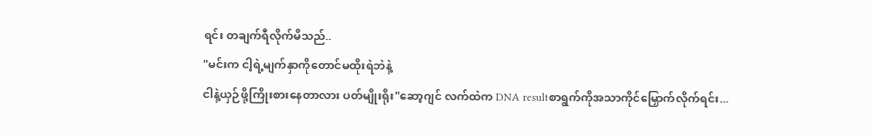ရင်း တချက်ရီလိုက်မိသည်..
"မင်းက ငါ့ရဲ့မျက်နှာကိုတောင်မထိုးရဲဘဲနဲ့
ငါနဲ့ယှဉ်ဖို့ကြိုးစားနေတာလား ပတ်မျိုးရိုး"ဆော့ဂျင် လက်ထဲက DNA resultစာရွက်ကိုအသာကိုင်မြှောက်လိုက်ရင်း...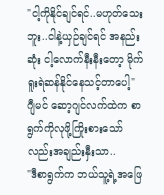"ငါ့ကိုနိုင်ချင်ရင်..မဟုတ်သေးဘူး..ငါနဲ့ယှဉ်ချင်ရင် အနည်းဆုံး ငါ့လောက်နီးနီးတော့ မိုက်ရူးရဲဆန်နိုင်နေသင့်တာပေါ့"
ဂျီမင် ဆော့ဂျင်လက်ထဲက စာရွက်ကိုလုဖို့ကြိုးစားသော်လည်းအချည်းနှီးသာ..
"ဒီစာရွက်က ဘယ်သူ့ရဲ့အဖြေ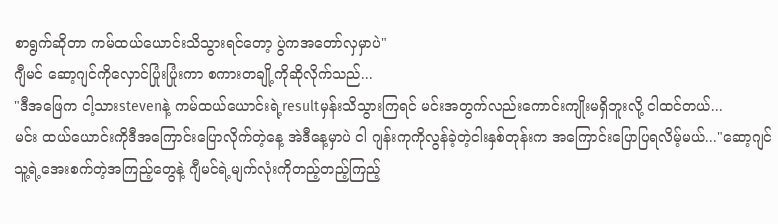စာရွက်ဆိုတာ ကမ်ထယ်ယောင်းသိသွားရင်တော့ ပွဲကအတော်လှမှာပဲ"
ဂျီမင် ဆော့ဂျင်ကိုလှောင်ပြုံးပြုံးကာ စကားတချို့ကိုဆိုလိုက်သည်...
"ဒီအဖြေက ငါ့သားstevenနဲ့ ကမ်ထယ်ယောင်းရဲ့resultမှန်းသိသွားကြရင် မင်းအတွက်လည်းကောင်းကျိုးမရှိဘူးလို့ ငါထင်တယ်...
မင်း ထယ်ယောင်းကိုဒီအကြောင်းပြောလိုက်တဲ့နေ့ အဲဒီနေ့မှာပဲ ငါ ဂျန်းကုကိုလွန်ခဲ့တဲ့ငါးနှစ်တုန်းက အကြောင်းပြောပြရလိမ့်မယ်..."ဆော့ဂျင် သူ့ရဲ့အေးစက်တဲ့အကြည့်တွေနဲ့ ဂျီမင်ရဲ့မျက်လုံးကိုတည့်တည့်ကြည့်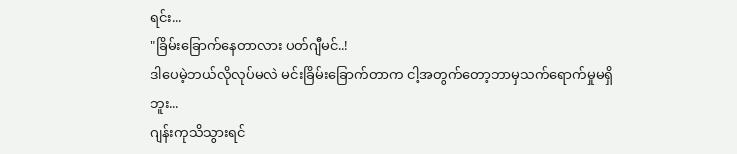ရင်း...
"ခြိမ်းခြောက်နေတာလား ပတ်ဂျီမင်..!
ဒါပေမဲ့ဘယ်လိုလုပ်မလဲ မင်းခြိမ်းခြောက်တာက ငါ့အတွက်တော့ဘာမှသက်ရောက်မှုမရှိဘူး...
ဂျန်းကုသိသွားရင်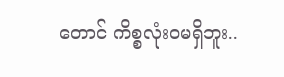တောင် ကိစ္စလုံး၀မရှိဘူး..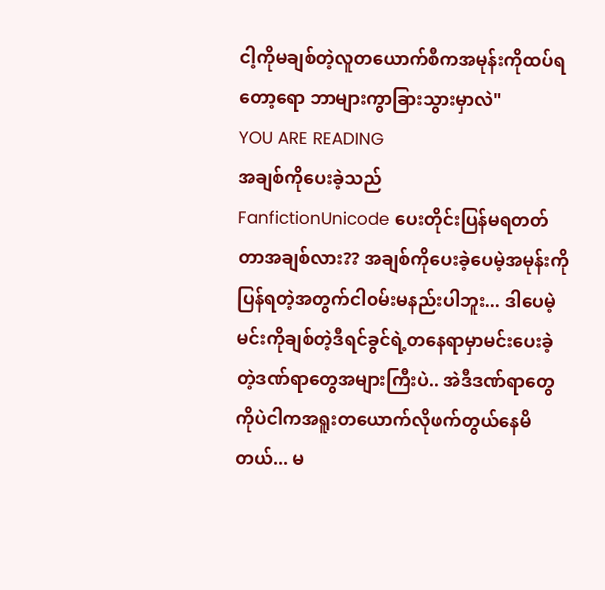ငါ့ကိုမချစ်တဲ့လူတယောက်စီကအမုန်းကိုထပ်ရတော့ရော ဘာများကွာခြားသွားမှာလဲ"
YOU ARE READING
အချစ်ကိုပေးခဲ့သည်
FanfictionUnicode ပေးတိုင်းပြန်မရတတ်တာအချစ်လား?? အချစ်ကိုပေးခဲ့ပေမဲ့အမုန်းကိုပြန်ရတဲ့အတွက်ငါ၀မ်းမနည်းပါဘူး... ဒါပေမဲ့မင်းကိုချစ်တဲ့ဒီရင်ခွင်ရဲ့တနေရာမှာမင်းပေးခဲ့တဲ့ဒဏ်ရာတွေအများကြီးပဲ.. အဲဒီဒဏ်ရာတွေကိုပဲငါကအရူးတယောက်လိုဖက်တွယ်နေမိတယ်... မ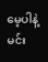မေ့ပါနဲ့မင်း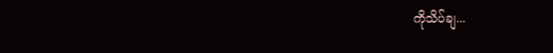ကိုသိပ်ချ...